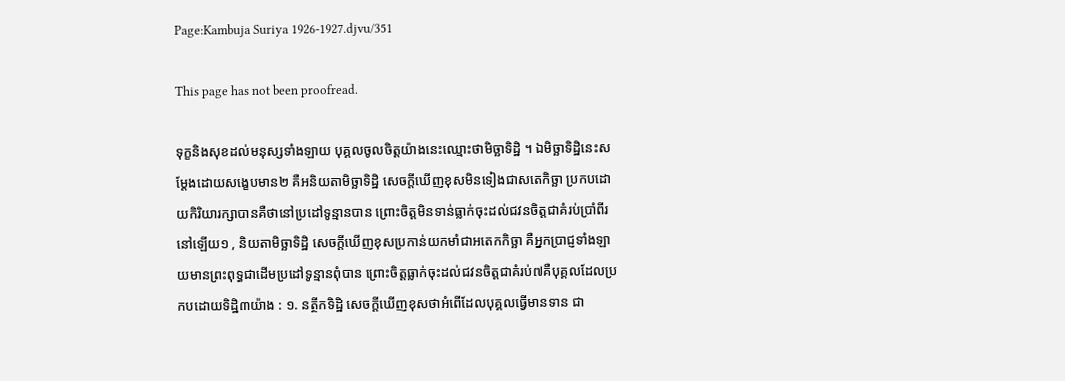Page:Kambuja Suriya 1926-1927.djvu/351

This page has not been proofread.

ទុក្ខនិងសុខដល់មនុស្សទាំងឡាយ បុគ្គលចូលចិត្តយ៉ាងនេះឈ្មោះថាមិច្ឆាទិដ្ឋិ ។ ឯមិច្ឆាទិដ្ឋិនេះសម្ដែងដោយសង្ខេបមាន២ គឺអនិយតាមិច្ឆាទិដ្ឋិ សេចក្ដីឃើញខុសមិនទៀងជាសតេកិច្ឆា ប្រកបដោយកិរិយារក្សាបានគឺថានៅប្រដៅទូន្មានបាន ព្រោះចិត្តមិនទាន់ធ្លាក់ចុះដល់ជវនចិត្តជាគំរប់ប្រាំពីរនៅឡើយ១ , និយតាមិច្ឆាទិដ្ឋិ សេចក្ដីឃើញខុសប្រកាន់យកមាំជាអតេកកិច្ឆា គឺអ្នកប្រាជ្ញទាំងឡាយមានព្រះពុទ្ធជាដើមប្រដៅទូន្មានពុំបាន ព្រោះចិត្តធ្លាក់ចុះដល់ជវនចិត្តជាគំរប់៧គឺបុគ្គលដែលប្រកបដោយទិដ្ឋិ៣យ៉ាង : ១. នត្ថីកទិដ្ឋិ សេចក្ដីឃើញខុសថាអំពើដែលបុគ្គលធ្វើមានទាន ជា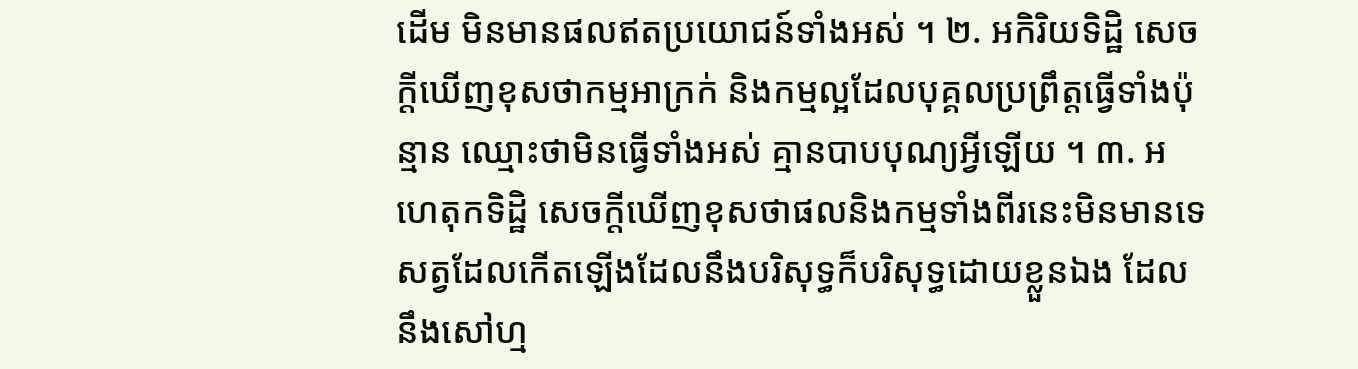ដើម មិនមានផលឥតប្រយោជន៍ទាំងអស់ ។ ២. អកិរិយទិដ្ឋិ សេចក្ដីឃើញខុសថាកម្មអាក្រក់ និងកម្មល្អដែលបុគ្គលប្រព្រឹត្តធ្វើទាំងប៉ុន្មាន ឈ្មោះថាមិនធ្វើទាំងអស់ គ្មានបាបបុណ្យអ្វីឡើយ ។ ៣. អហេតុកទិដ្ឋិ សេចក្ដីឃើញខុសថាផលនិងកម្មទាំងពីរនេះមិនមានទេ សត្វដែលកើតឡើងដែលនឹងបរិសុទ្ធក៏បរិសុទ្ធដោយខ្លួនឯង ដែលនឹងសៅហ្ម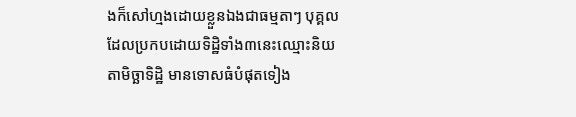ងក៏សៅហ្មងដោយខ្លួនឯងជាធម្មតាៗ បុគ្គលដែលប្រកបដោយទិដ្ឋិទាំង៣នេះឈ្មោះនិយតាមិច្ឆាទិដ្ឋិ មានទោសធំបំផុតទៀង